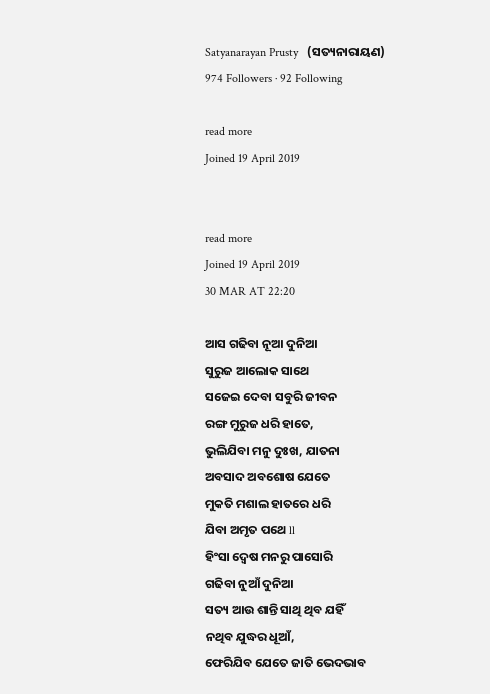Satyanarayan Prusty   (ସତ୍ୟନାରାୟଣ)
974 Followers · 92 Following

read more
Joined 19 April 2019


read more
Joined 19 April 2019
30 MAR AT 22:20

ଆସ ଗଢିବା ନୂଆ ଦୁନିଆ
ସୁରୁଜ ଆଲୋକ ସାଥେ
ସଜେଇ ଦେବା ସବୁରି ଜୀବନ
ରଙ୍ଗ ମୁରୁଜ ଧରି ହାତେ,
ଭୁଲିଯିବା ମନୁ ଦୁଃଖ, ଯାତନା
ଅବସାଦ ଅବଶୋଷ ଯେତେ
ମୁକତି ମଶାଲ ହାତରେ ଧରି
ଯିବା ଅମୃତ ପଥେ ll
ହିଂସା ଦ୍ୱେଷ ମନରୁ ପାସୋରି
ଗଢିବା ନୁଆଁ ଦୁନିଆ
ସତ୍ୟ ଆଉ ଶାନ୍ତି ସାଥି ଥିବ ଯହିଁ
ନଥିବ ଯୁଦ୍ଧର ଧୂଆଁ,
ଫେରିଯିବ ଯେତେ ଜାତି ଭେଦଭାବ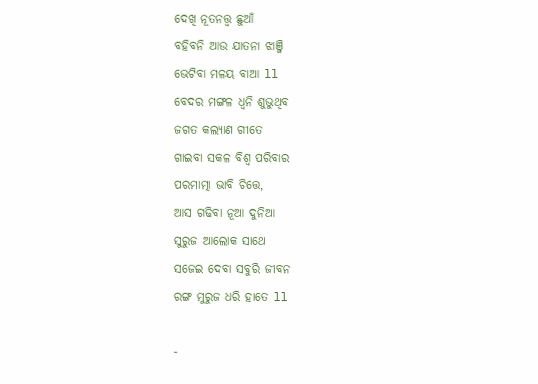ଦେଖି ନୂତନତ୍ତ୍ୱ ଛୁଆଁ
ବହିବନି ଆଉ ଯାତନା ଝାଞ୍ଜି
ଭେଟିବା ମଳୟ ବାଆ ll
ବେଦର ମଙ୍ଗଳ ଧ୍ୱନି ଶୁଭୁଥିବ
ଜଗତ କଲ୍ୟାଣ ଗୀତେ
ଗାଇବା ସକଳ ବିଶ୍ୱ ପରିବାର
ପରମାତ୍ମା ଭାବି ଚିତ୍ତେ,
ଆସ ଗଢିବା ନୂଆ ଦୁନିଆ
ସୁରୁଜ ଆଲୋକ ସାଥେ
ସଜେଇ ଦେବା ସବୁରି ଜୀବନ
ରଙ୍ଗ ମୁରୁଜ ଧରି ହାତେ ll

-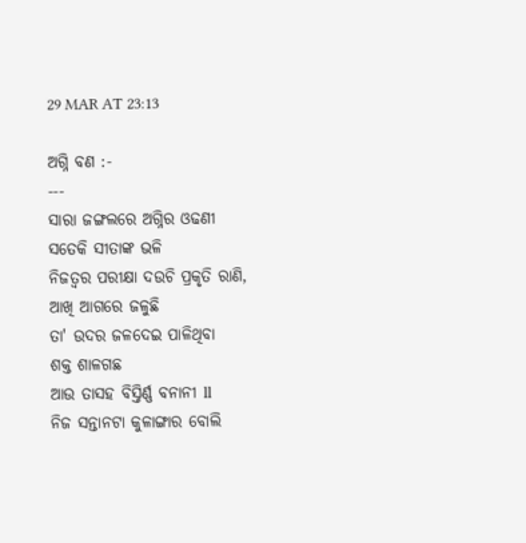29 MAR AT 23:13

ଅଗ୍ନି ବଣ :-
---
ସାରା ଜଙ୍ଗଲରେ ଅଗ୍ନିର ଓଢଣୀ
ସତେକି ସୀତାଙ୍କ ଭଳି
ନିଜତ୍ୱର ପରୀକ୍ଷା ଦଉଚି ପ୍ରକୃତି ରାଣି,
ଆଖି ଆଗରେ ଜଳୁଛି
ତା' ଉଦର ଜଳଦେଇ ପାଳିଥିବା
ଶକ୍ତ ଶାଳଗଛ
ଆଉ ତାସହ ବିସ୍ତିର୍ଣ୍ଣ ବନାନୀ ll
ନିଜ ସନ୍ତାନଟା କୁଳାଙ୍ଗାର ବୋଲି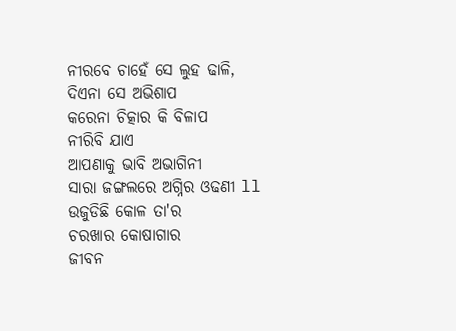ନୀରବେ ଚାହେଁ ସେ ଲୁହ ଢାଳି,
ଦିଏନା ସେ ଅଭିଶାପ
କରେନା ଚିତ୍କାର କି ବିଳାପ
ନୀରିବି ଯାଏ
ଆପଣାକୁ ଭାବି ଅଭାଗିନୀ
ସାରା ଜଙ୍ଗଲରେ ଅଗ୍ନିର ଓଢଣୀ ll
ଉଜୁଡିଛି କୋଳ ତା'ର
ଚରଖାର କୋଷାଗାର
ଜୀବନ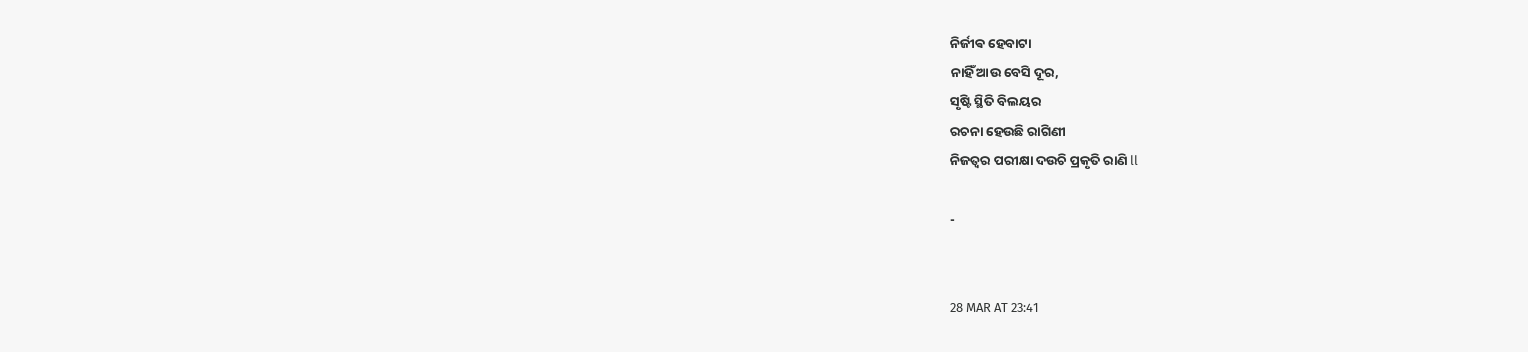ନିର୍ଜୀଵ ହେବାଟା
ନାହିଁ ଆଉ ବେସି ଦୂର,
ସୃଷ୍ଟି ସ୍ଥିତି ବିଲୟର
ରଚନା ହେଉଛି ରାଗିଣୀ
ନିଜତ୍ୱର ପରୀକ୍ଷା ଦଉଚି ପ୍ରକୃତି ରାଣି ll

-


28 MAR AT 23:41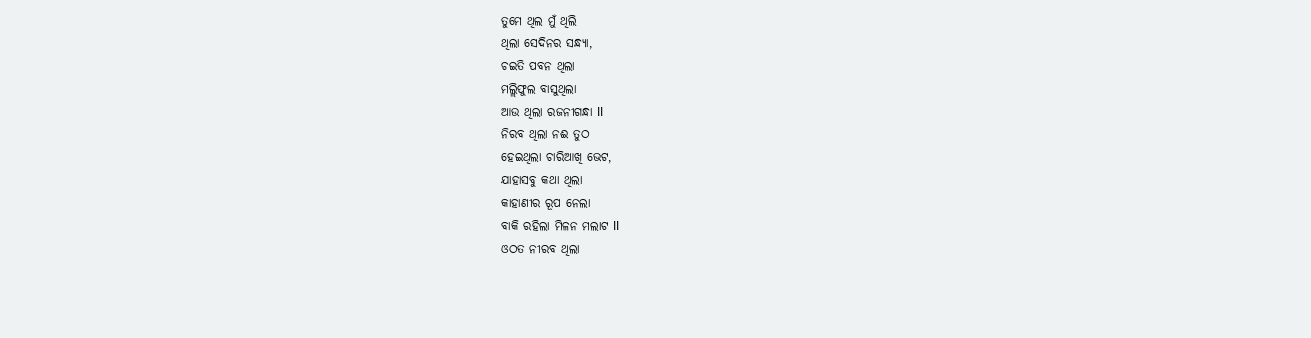ତୁମେ ଥିଲ ମୁଁ ଥିଲି
ଥିଲା ସେଦିନର ସନ୍ଧ୍ୟା,
ଚଇତି ପବନ ଥିଲା
ମଲ୍ଲିଫୁଲ ବାସୁଥିଲା
ଆଉ ଥିଲା ରଜନୀଗନ୍ଧା ll
ନିରବ ଥିଲା ନଈ ତୁଠ
ହେଇଥିଲା ଚାରିଆଖି ଭେଟ,
ଯାହାସବୁ କଥା ଥିଲା
କାହାଣୀର ରୂପ ନେଲା
ବାକି ରହିଲା ମିଳନ ମଲାଟ ll
ଓଠତ ନୀରବ ଥିଲା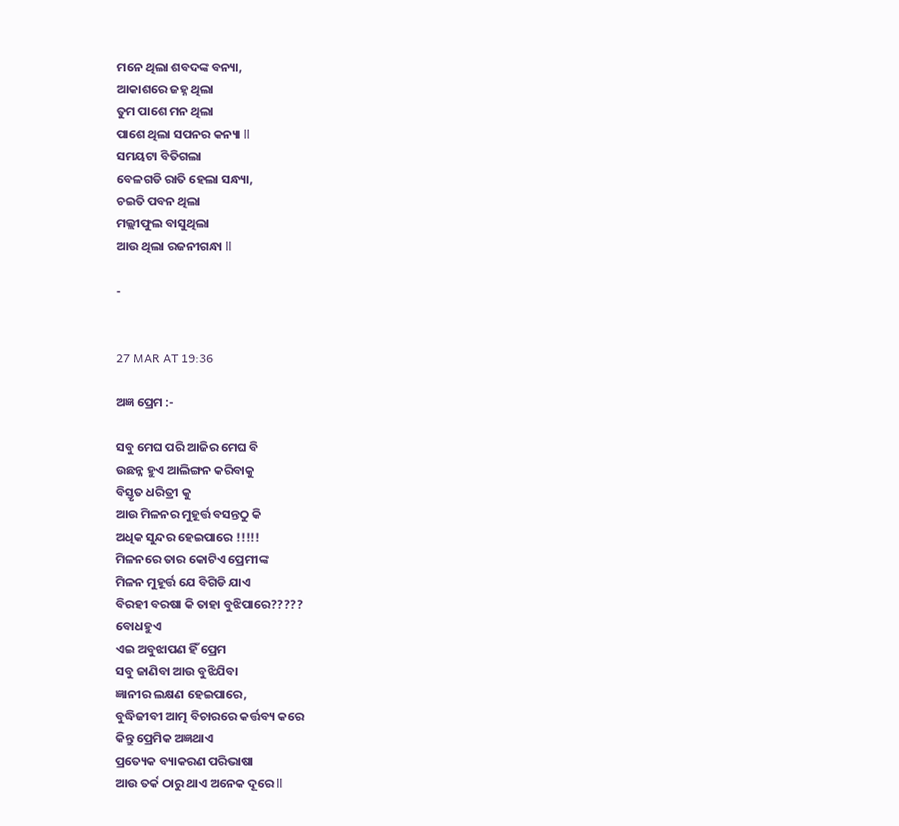ମନେ ଥିଲା ଶବଦଙ୍କ ବନ୍ୟା,
ଆକାଶରେ ଜହ୍ନ ଥିଲା
ତୁମ ପାଶେ ମନ ଥିଲା
ପାଶେ ଥିଲା ସପନର କନ୍ୟା ll
ସମୟଟା ବିତିଗଲା
ବେଳଗଡି ରାତି ହେଲା ସନ୍ଧ୍ୟା,
ଚଇତି ପବନ ଥିଲା
ମଲ୍ଲୀଫୁଲ ବାସୁଥିଲା
ଆଉ ଥିଲା ରଜନୀଗନ୍ଧା ll

-


27 MAR AT 19:36

ଅଜ୍ଞ ପ୍ରେମ :-

ସବୁ ମେଘ ପରି ଆଜିର ମେଘ ବି
ଉଛନ୍ନ ହୁଏ ଆଲିଙ୍ଗନ କରିବାକୁ
ବିସ୍ତୃତ ଧରିତ୍ରୀ କୁ
ଆଉ ମିଳନର ମୁହୂର୍ତ୍ତ ବସନ୍ତଠୁ କି
ଅଧିକ ସୁନ୍ଦର ହେଇପାରେ !!!!!
ମିଳନରେ ତାର କୋଟିଏ ପ୍ରେମୀଙ୍କ
ମିଳନ ମୁହୂର୍ତ୍ତ ଯେ ବିଗିଡି ଯାଏ
ବିରହୀ ବରଷା କି ତାହା ବୁଝିପାରେ?????
ବୋଧହୁଏ
ଏଇ ଅବୁଝାପଣ ହିଁ ପ୍ରେମ
ସବୁ ଜାଣିବା ଆଉ ବୁଝିଯିବା
ଜ୍ଞାନୀର ଲକ୍ଷଣ ହେଇପାରେ,
ବୁଦ୍ଧିଜୀବୀ ଆତ୍ମ ବିଚାରରେ କର୍ତ୍ତବ୍ୟ କରେ
କିନ୍ତୁ ପ୍ରେମିକ ଅଜ୍ଞଥାଏ
ପ୍ରତ୍ୟେକ ବ୍ୟାକରଣ ପରିଭାଷା
ଆଉ ତର୍କ ଠାରୁ ଥାଏ ଅନେକ ଦୂରେ ll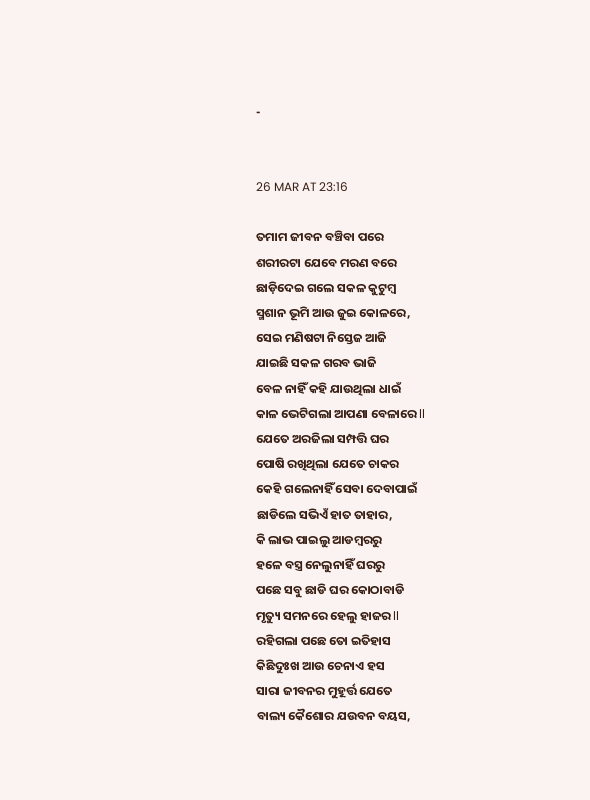-


26 MAR AT 23:16

ତମାମ ଜୀବନ ବଞ୍ଚିବା ପରେ
ଶରୀରଟା ଯେବେ ମରଣ ବରେ
ଛାଡ଼ିଦେଇ ଗଲେ ସକଳ କୁଟୁମ୍ବ
ସ୍ମଶାନ ଭୂମି ଆଉ ଜୁଇ କୋଳରେ,
ସେଇ ମଣିଷଟା ନିସ୍ତେଜ ଆଜି
ଯାଇଛି ସକଳ ଗରବ ଭାଜି
ବେଳ ନାହିଁ କହି ଯାଉଥିଲା ଧାଇଁ
କାଳ ଭେଟିଗଲା ଆପଣା ବେଳାରେ ll
ଯେତେ ଅରଜିଲା ସମ୍ପତ୍ତି ଘର
ପୋଷି ରଖିଥିଲା ଯେତେ ଚାକର
କେହି ଗଲେନାହିଁ ସେବା ଦେବାପାଇଁ
ଛାଡିଲେ ସଭିଏଁ ହାତ ତାହାର,
କି ଲାଭ ପାଇଲୁ ଆଡମ୍ବରରୁ
ହଳେ ବସ୍ତ୍ର ନେଲୁନାହିଁ ଘରରୁ
ପଛେ ସବୁ ଛାଡି ଘର କୋଠାବାଡି
ମୃତ୍ୟୁ ସମନରେ ହେଲୁ ହାଜର ll
ରହିଗଲା ପଛେ ତୋ ଇତିହାସ
କିଛିଦୁଃଖ ଆଉ ଚେନାଏ ହସ
ସାରା ଜୀବନର ମୁହୂର୍ତ୍ତ ଯେତେ
ବାଲ୍ୟ କୈଶୋର ଯଉବନ ବୟସ,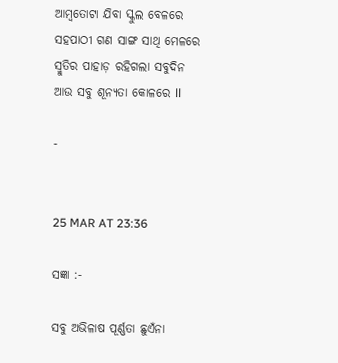ଆମ୍ବତୋଟା ଯିବା ସ୍କୁଲ ବେଳରେ
ସହପାଠୀ ଗଣ ସାଙ୍ଗ ସାଥି ମେଳରେ
ସ୍ମୁତିର ପାହାଡ଼ ରହିଗଲା ସବୁଦିନ
ଆଉ ସବୁ ଶୂନ୍ୟତା କୋଳରେ ll

-


25 MAR AT 23:36

ସଜ୍ଞା :-

ସବୁ ଅଭିଳାଷ ପୂର୍ଣ୍ଣତା ଛୁଏଁନା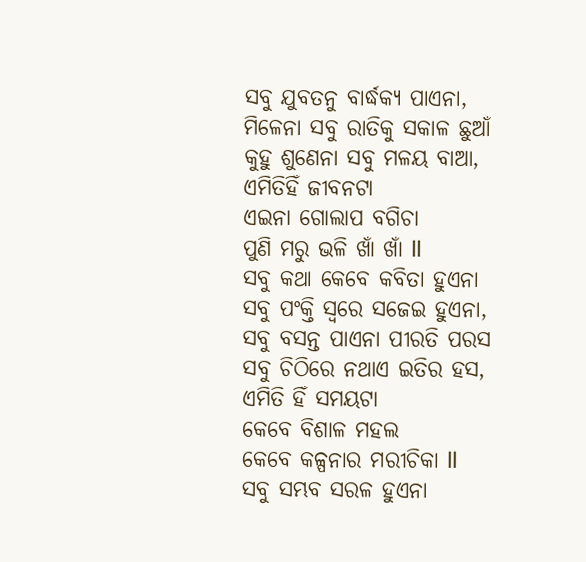ସବୁ ଯୁବତନୁ ବାର୍ଦ୍ଧକ୍ୟ ପାଏନା,
ମିଳେନା ସବୁ ରାତିକୁ ସକାଳ ଛୁଆଁ
କୁହୁ ଶୁଣେନା ସବୁ ମଳୟ ବାଆ,
ଏମିତିହିଁ ଜୀବନଟା
ଏଇନା ଗୋଲାପ ବଗିଚା
ପୁଣି ମରୁ ଭଳି ଖାଁ ଖାଁ ll
ସବୁ କଥା କେବେ କବିତା ହୁଏନା
ସବୁ ପଂକ୍ତି ସ୍ଵରେ ସଜେଇ ହୁଏନା,
ସବୁ ବସନ୍ତ ପାଏନା ପୀରତି ପରସ
ସବୁ ଚିଠିରେ ନଥାଏ ଇତିର ହସ,
ଏମିତି ହିଁ ସମୟଟା
କେବେ ବିଶାଳ ମହଲ
କେବେ କଳ୍ପନାର ମରୀଚିକା ll
ସବୁ ସମ୍ଭବ ସରଳ ହୁଏନା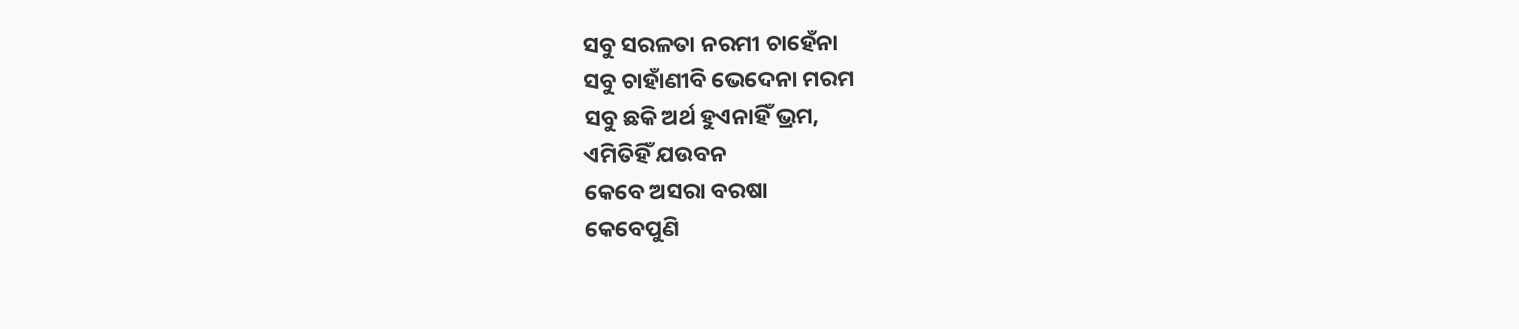ସବୁ ସରଳତା ନରମୀ ଚାହେଁନା
ସବୁ ଚାହାଁଣୀବି ଭେଦେନା ମରମ
ସବୁ ଛକି ଅର୍ଥ ହୁଏନାହିଁ ଭ୍ରମ,
ଏମିତିହିଁ ଯଉବନ
କେବେ ଅସରା ବରଷା
କେବେପୁଣି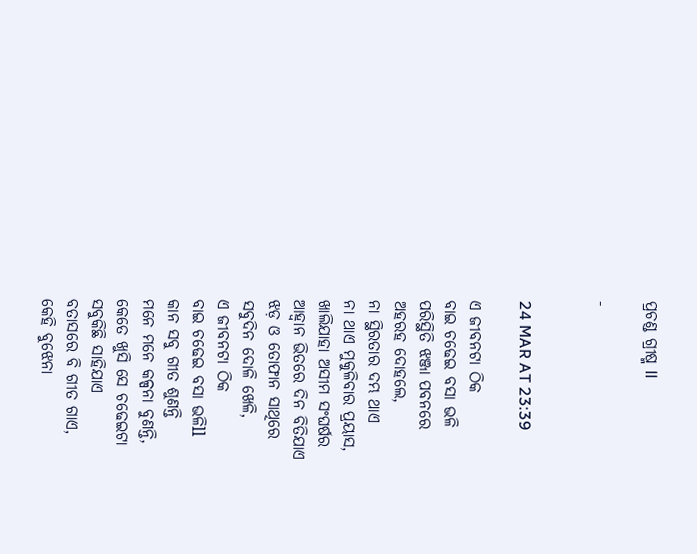ପ୍ରଚଣ୍ଡ ଗ୍ରୀଷ୍ମ ll

-


24 MAR AT 23:39

ଏ ଜୀବନଟା ଠିକ
ବାଇ ଚଢେଇ ବସା ଭଳି
ପରିସ୍ଥିତି ଝଞ୍ଜା ପବନରେ
ଅହରହ ଦୋହଲେ,
ନା ସ୍ଥିରତାର ଦମ୍ଭ ଥାଏ
ନା ଥାଏ ମୁକୁଳିବାର ପ୍ରୟାସ,
ଖାଲିଯାହା ଅସୀମ ସଂଘର୍ଷର
ଆହ୍ୱାନ ଭିତରେ ଦିନ ବିତିଯାଏ
ଝଡ଼ ଓ ତୋଫାନ ସାଥିରେ
ସବୁଦିନ ଦୋଳି ଖେଳି,
ଏ ଜୀବନଟା ଠିକ
ବାଇ ଚଢେଇ ବସା ଭଳିll
କାନ ସବୁ ଗୀତ ଶୁଣନ୍ତି
ମନେ ମନେ କଳ୍ପନା ବୁଣନ୍ତି,
କେତେ ଖୁସି ସେ ଚଢେଇଟା
ସବୁକିଛି ସାହିଯାଏ
ବତାସରେ ବି ଗୀତ ଗାଏ,
କେହି ବୁଝେନା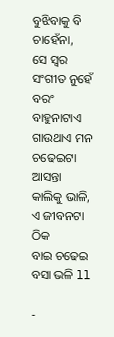ବୁଝିବାକୁ ବି ଚାହେଁନା,
ସେ ସ୍ୱର ସଂଗୀତ ନୁହେଁ
ବରଂ ବାହୁନାଟାଏ
ଗାଉଥାଏ ମନ ଚଢେଇଟା
ଆସନ୍ତା କାଲିକୁ ଭାଳି,
ଏ ଜୀବନଟା ଠିକ
ବାଇ ଚଢେଇ ବସା ଭଳି ll

-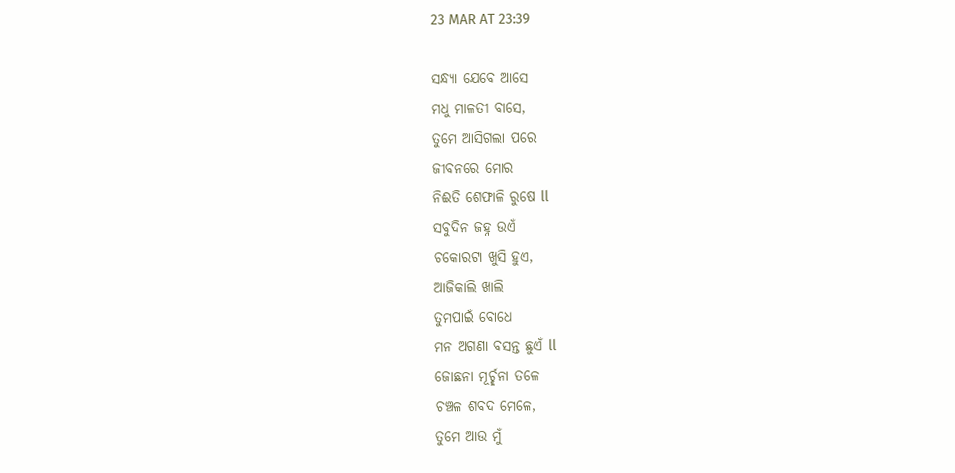23 MAR AT 23:39

ସନ୍ଧ୍ୟା ଯେବେ ଆସେ
ମଧୁ ମାଳତୀ ବାସେ,
ତୁମେ ଆସିଗଲା ପରେ
ଜୀବନରେ ମୋର
ନିଈତି ଶେଫାଳି ରୁଷେ ll
ସବୁଦିନ ଜହ୍ନ ଉଏଁ
ଚକୋରଟା ଖୁସି ହୁଏ,
ଆଜିକାଲି ଖାଲି
ତୁମପାଇଁ ବୋଧେ
ମନ ଅଗଣା ବସନ୍ତ ଛୁଏଁ ll
ଜୋଛନା ମୂର୍ଚ୍ଛନା ତଳେ
ଚଞ୍ଚଳ ଶବଦ ମେଳେ,
ତୁମେ ଆଉ ମୁଁ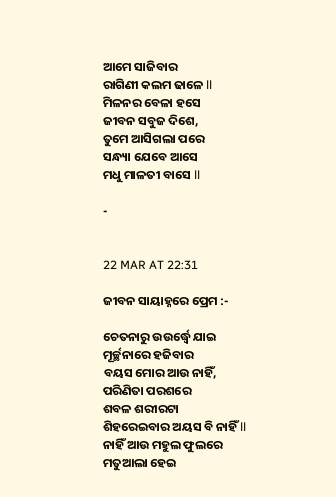ଆମେ ସାଜିବାର
ରାଗିଣୀ କଲମ ଢାଳେ ll
ମିଳନର ବେଳା ହସେ
ଜୀବନ ସବୁଜ ଦିଶେ,
ତୁମେ ଆସିଗଲା ପରେ
ସନ୍ଧ୍ୟା ଯେବେ ଆସେ
ମଧୁ ମାଳତୀ ବାସେ ll

-


22 MAR AT 22:31

ଜୀବନ ସାୟାହ୍ନରେ ପ୍ରେମ :-

ଚେତନାରୁ ଉଉର୍ଦ୍ଧ୍ୱେ ଯାଇ
ମୂର୍ଚ୍ଛନାରେ ହଜିବାର
ବୟସ ମୋର ଆଉ ନାହିଁ,
ପରିଣିତା ପରଶରେ
ଶବଳ ଶରୀରଟା
ଶିହରେଇବାର ଅୟସ ବି ନାହିଁ ll
ନାହିଁ ଆଉ ମହୁଲ ଫୁଲରେ
ମତୁଆଲା ହେଇ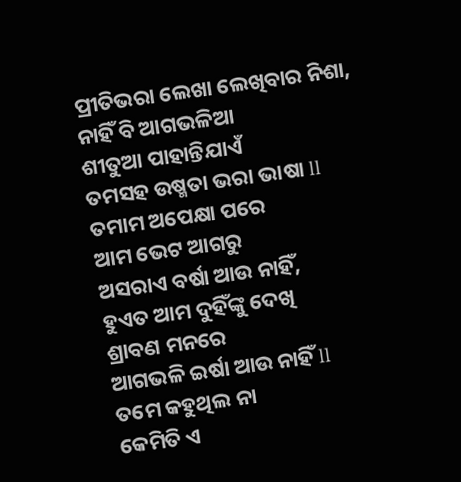ପ୍ରୀତିଭରା ଲେଖା ଲେଖିବାର ନିଶା,
ନାହିଁ ବି ଆଗଭଳିଆ
ଶୀତୁଆ ପାହାନ୍ତିଯାଏଁ
ତମସହ ଉଷ୍ମତା ଭରା ଭାଷା ll
ତମାମ ଅପେକ୍ଷା ପରେ
ଆମ ଭେଟ ଆଗରୁ
ଅସରାଏ ବର୍ଷା ଆଉ ନାହିଁ,
ହୁଏତ ଆମ ଦୁହିଁଙ୍କୁ ଦେଖି
ଶ୍ରାବଣ ମନରେ
ଆଗଭଳି ଇର୍ଷା ଆଉ ନାହିଁ ll
ତମେ କହୁଥିଲ ନା
କେମିତି ଏ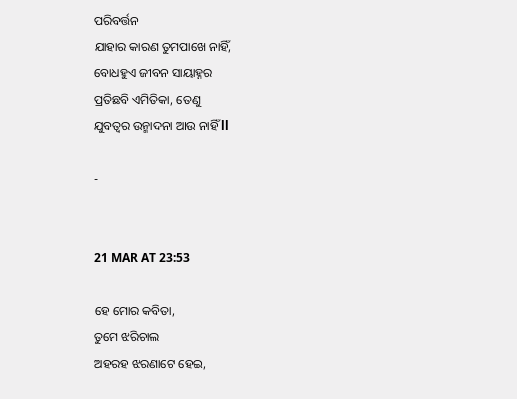ପରିବର୍ତ୍ତନ
ଯାହାର କାରଣ ତୁମପାଖେ ନାହିଁ,
ବୋଧହୁଏ ଜୀବନ ସାୟାହ୍ନର
ପ୍ରତିଛବି ଏମିତିକା, ତେଣୁ
ଯୁବତ୍ୱର ଉନ୍ମାଦନା ଆଉ ନାହିଁ ll

-


21 MAR AT 23:53

ହେ ମୋର କବିତା,
ତୁମେ ଝରିଚାଲ
ଅହରହ ଝରଣାଟେ ହେଇ,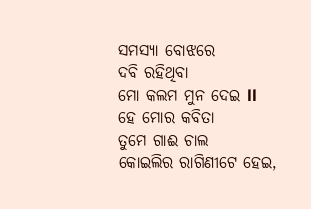ସମସ୍ୟା ବୋଝରେ
ଦବି ରହିଥିବା
ମୋ କଲମ ମୁନ ଦେଇ ll
ହେ ମୋର କବିତା
ତୁମେ ଗାଈ ଚାଲ
କୋଇଲିର ରାଗିଣୀଟେ ହେଇ,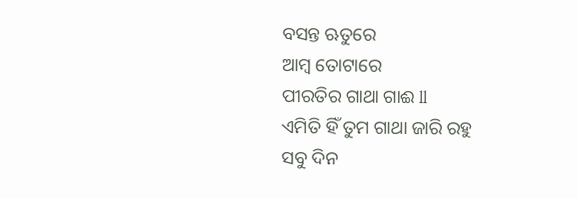ବସନ୍ତ ଋତୁରେ
ଆମ୍ବ ତୋଟାରେ
ପୀରତିର ଗାଥା ଗାଈ ll
ଏମିତି ହିଁ ତୁମ ଗାଥା ଜାରି ରହୁ
ସବୁ ଦିନ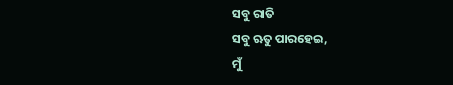ସବୁ ରାତି
ସବୁ ଋତୁ ପାରହେଇ,
ମୁଁ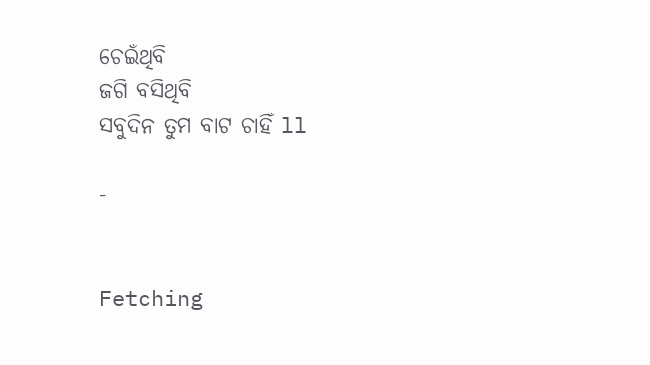ଚେଇଁଥିବି
ଜଗି ବସିଥିବି
ସବୁଦିନ ତୁମ ବାଟ ଚାହିଁ ll

-


Fetching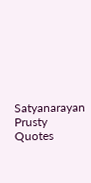Satyanarayan Prusty Quotes